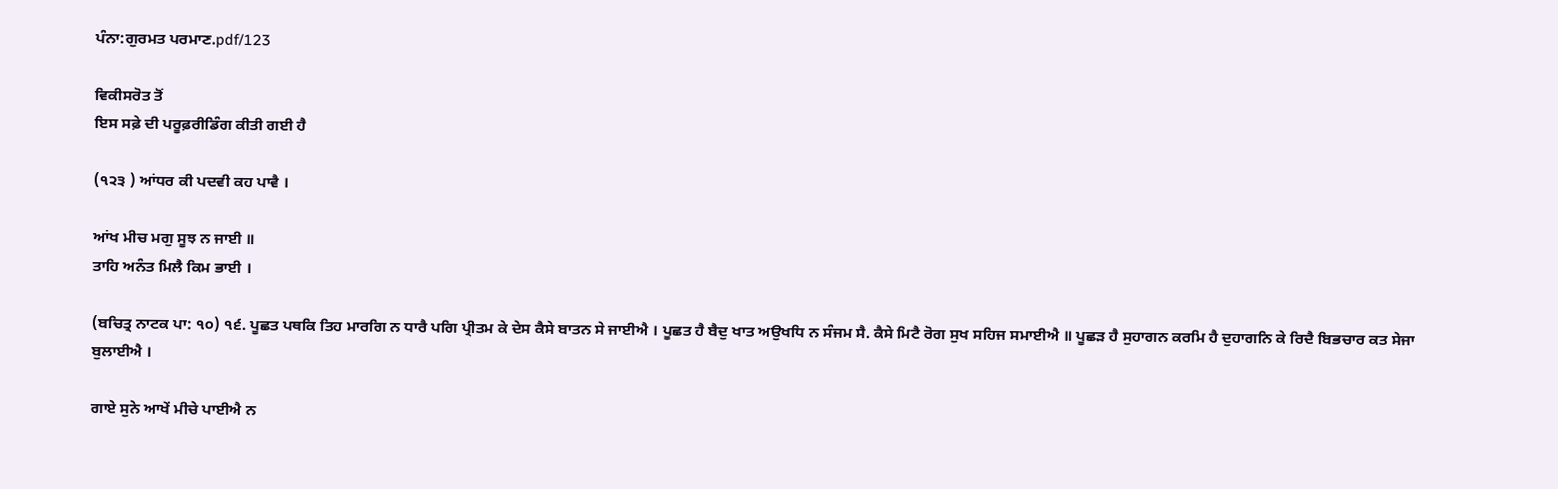ਪੰਨਾ:ਗੁਰਮਤ ਪਰਮਾਣ.pdf/123

ਵਿਕੀਸਰੋਤ ਤੋਂ
ਇਸ ਸਫ਼ੇ ਦੀ ਪਰੂਫ਼ਰੀਡਿੰਗ ਕੀਤੀ ਗਈ ਹੈ

(੧੨੩ ) ਆਂਧਰ ਕੀ ਪਦਵੀ ਕਹ ਪਾਵੈ ।

ਆਂਖ ਮੀਚ ਮਗੁ ਸੂਝ ਨ ਜਾਈ ॥
ਤਾਹਿ ਅਨੰਤ ਮਿਲੈ ਕਿਮ ਭਾਈ ।

(ਬਚਿਤ੍ਰ ਨਾਟਕ ਪਾ: ੧੦) ੧੬. ਪੂਛਤ ਪਥਕਿ ਤਿਹ ਮਾਰਗਿ ਨ ਧਾਰੈ ਪਗਿ ਪ੍ਰੀਤਮ ਕੇ ਦੇਸ ਕੈਸੇ ਬਾਤਨ ਸੇ ਜਾਈਐ । ਪੂਛਤ ਹੈ ਬੈਦੁ ਖਾਤ ਅਉਖਧਿ ਨ ਸੰਜਮ ਸੈ. ਕੈਸੇ ਮਿਟੈ ਰੋਗ ਸੁਖ ਸਹਿਜ ਸਮਾਈਐ ॥ ਪੂਛੜ ਹੈ ਸੁਹਾਗਨ ਕਰਮਿ ਹੈ ਦੁਹਾਗਨਿ ਕੇ ਰਿਦੈ ਬਿਭਚਾਰ ਕਤ ਸੇਜਾ ਬੁਲਾਈਐ ।

ਗਾਏ ਸੁਨੇ ਆਖੇਂ ਮੀਚੇ ਪਾਈਐ ਨ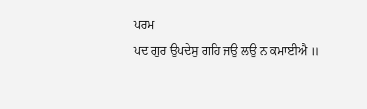ਪਰਮ
ਪਦ ਗੁਰ ਉਪਦੇਸੁ ਗਹਿ ਜਉ ਲਉ ਨ ਕਮਾਈਐ ॥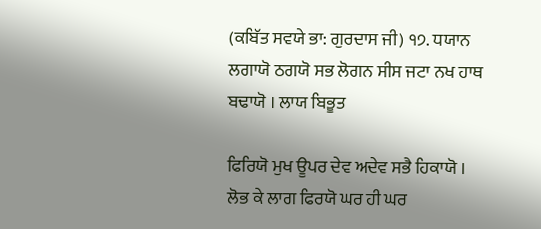(ਕਬਿੱਤ ਸਵਯੇ ਭਾ: ਗੁਰਦਾਸ ਜੀ) ੧੭. ਧਯਾਨ ਲਗਾਯੋ ਠਗਯੋ ਸਭ ਲੋਗਨ ਸੀਸ ਜਟਾ ਨਖ ਹਾਥ ਬਢਾਯੋ । ਲਾਯ ਬਿਭੂਤ

ਫਿਰਿਯੋ ਮੁਖ ਊਪਰ ਦੇਵ ਅਦੇਵ ਸਭੈ ਹਿਕਾਯੋ ।
ਲੋਭ ਕੇ ਲਾਗ ਫਿਰਯੋ ਘਰ ਹੀ ਘਰ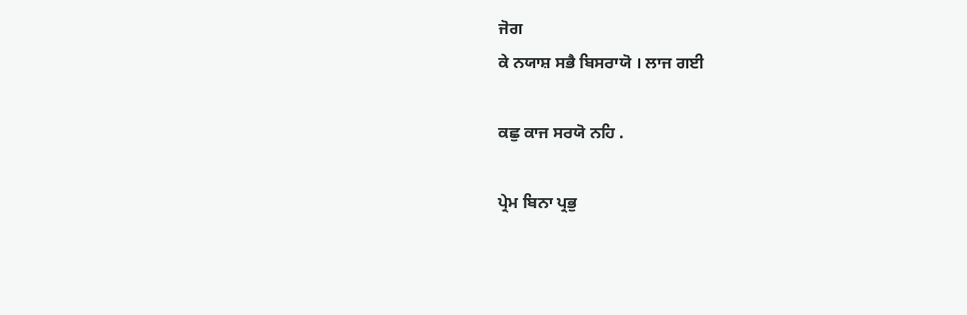ਜੋਗ
ਕੇ ਨਯਾਸ਼ ਸਭੈ ਬਿਸਰਾਯੋ । ਲਾਜ ਗਈ

ਕਛੁ ਕਾਜ ਸਰਯੋ ਨਹਿ .

ਪ੍ਰੇਮ ਬਿਨਾ ਪ੍ਰਭੁ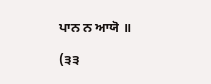ਪਾਨ ਨ ਆਯੋ ॥

(੩੩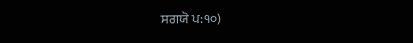ਸਗਯੋ ਪ:੧੦)